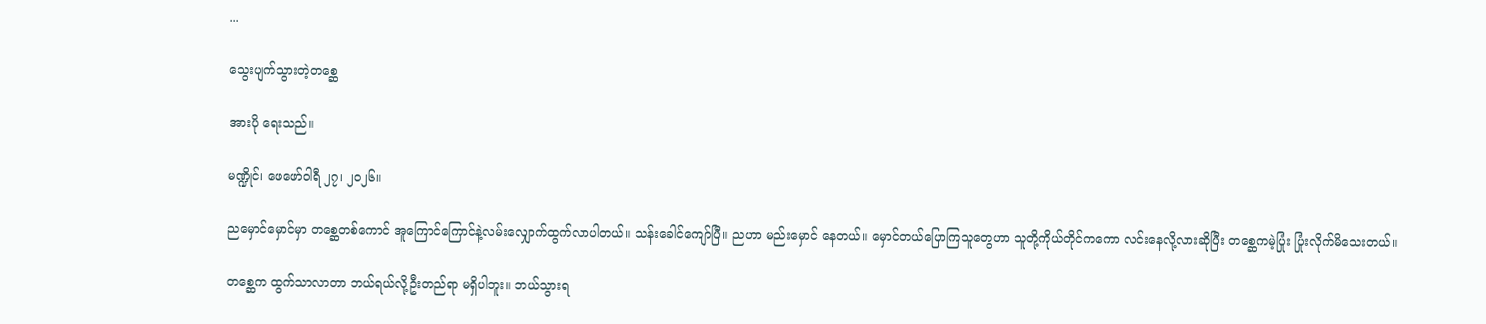...

သွေးပျက်သွားတဲ့တစ္ဆေ

အားပို ရေးသည်။

မဏ္ဍိုင်၊ ဖေဖော်ဝါရီ ၂၇၊ ၂၀၂၆။

ညမှောင်မှောင်မှာ တစ္ဆေတစ်ကောင် အူကြောင်ကြောင်နဲ့လမ်းလျှောက်ထွက်လာပါတယ်။ သန်းခေါင်ကျော်ပြီ။ ညဟာ မည်းမှောင် နေတယ်။ မှောင်တယ်‌ပြောကြသူတွေဟာ သူတို့ကိုယ်တိုင်ကကော လင်းနေလို့လားဆိုပြီး တစ္ဆေကမဲ့ပြုံး ပြုံးလိုက်မိသေးတယ်။

တစ္ဆေက ထွက်သာလာတာ ဘယ်ရယ်လို့ဦးတည်ရာ မရှိပါဘူး။ ဘယ်သွားရ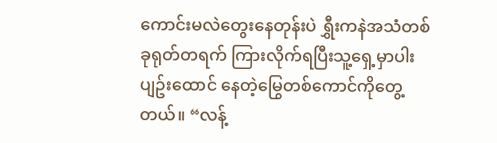ကောင်းမလဲတွေးနေတုန်းပဲ ရွှီးကနဲအသံတစ်ခုရုတ်တရက် ကြားလိုက်ရပြီးသူ့ရှေ့မှာပါးပျဥ်းထောင် နေတဲ့မြွေတစ်ကောင်ကိုတွေ့တယ်။ “လန့်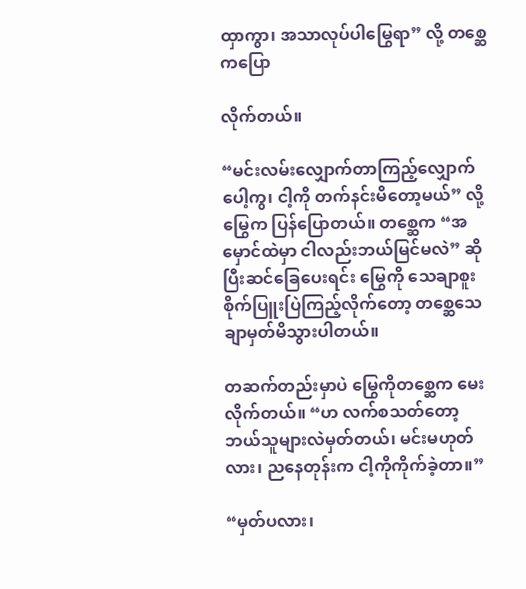ထှာကွာ၊ အသာလုပ်ပါမြွေရာ” လို့ တစ္ဆေကပြော

လိုက်တယ်။

“မင်းလမ်းလျှောက်တာကြည့်လျှောက်ပေါ့ကွ၊ ငါ့ကို တက်နင်းမိတော့မယ်” လို့ မြွေက ပြန်ပြောတယ်။ တစ္ဆေက “အမှောင်ထဲမှာ ငါလည်းဘယ်မြင်မလဲ” ဆိုပြီးဆင်ခြေပေးရင်း မြွေကို သေချာစူးစိုက်ပြူးပြဲကြည့်လိုက်တော့ တစ္ဆေသေချာမှတ်မိသွားပါတယ်။

တဆက်တည်းမှာပဲ မြွေကိုတစ္ဆေက မေးလိုက်တယ်။ “ဟ လက်စသတ်တော့ ဘယ်သူများလဲမှတ်တယ်၊ မင်းမဟုတ်လား၊ ညနေတုန်းက ငါ့ကိုကိုက်ခဲ့တာ။”

“မှတ်ပလား၊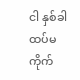ငါ နှစ်ခါထပ်မကိုက်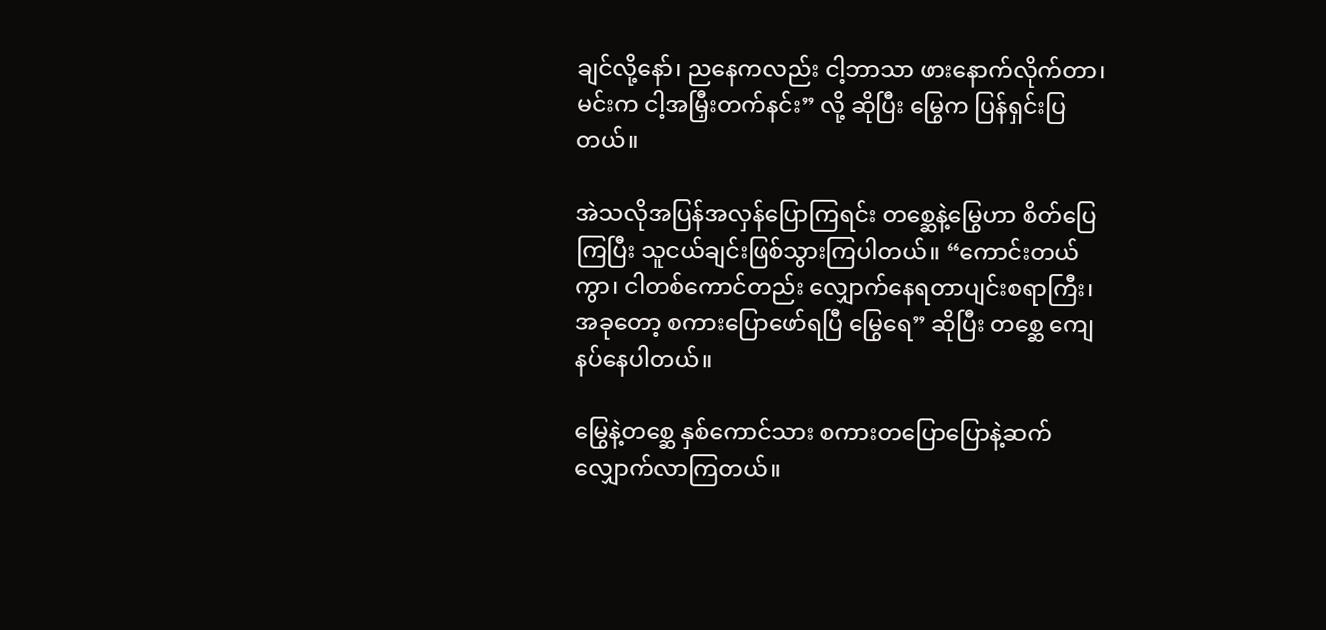ချင်လို့နော်၊ ညနေကလည်း ငါ့ဘာသာ ဖားနောက်လိုက်တာ၊ မင်းက ငါ့အမြှီးတက်နင်း” လို့ ဆိုပြီး မြွေက ပြန်ရှင်းပြတယ်။

အဲသလိုအပြန်အလှန်ပြောကြရင်း တစ္ဆေနဲ့မြွေဟာ စိတ်ပြေကြပြီး သူငယ်ချင်းဖြစ်သွားကြပါတယ်။ “ကောင်းတယ်ကွာ၊ ငါတစ်ကောင်တည်း လျှောက်နေရတာပျင်းစရာကြီး၊ အခုတော့ စကားပြောဖော်ရပြီ မြွေရေ” ဆိုပြီး တစ္ဆေ ကျေနပ်နေပါတယ်။

မြွေနဲ့တစ္ဆေ နှစ်ကောင်သား စကားတပြောပြောနဲ့ဆက်လျှောက်လာကြတယ်။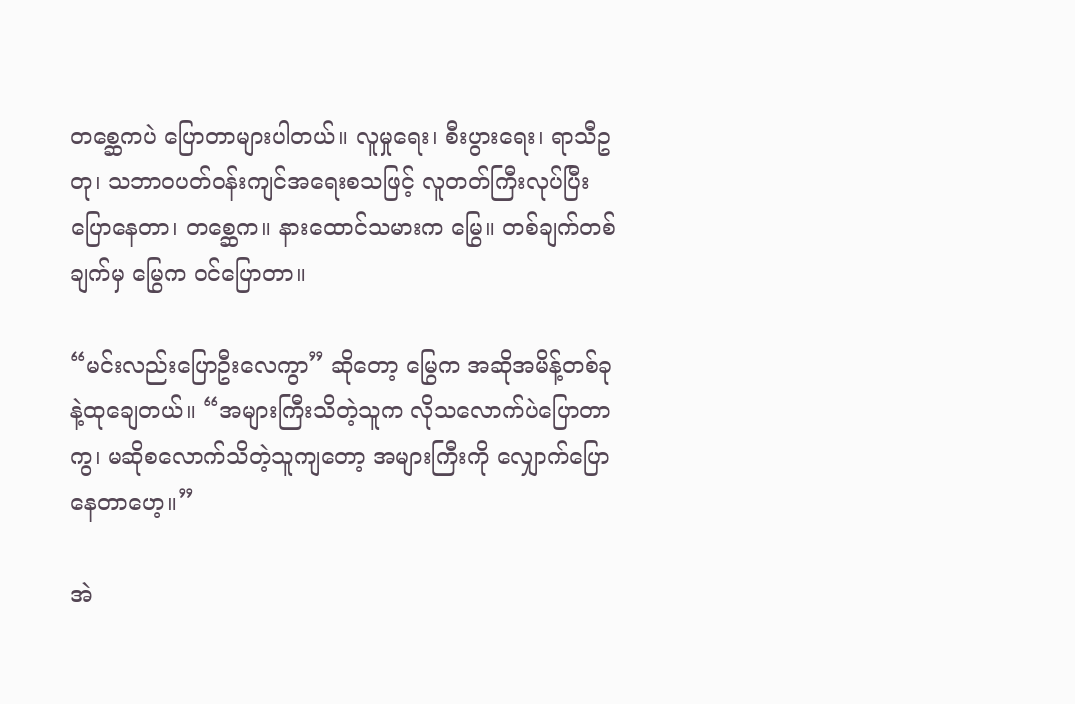တစ္ဆေကပဲ ပြောတာများပါတယ်။ လူမှုရေး၊ စီးပွားရေး၊ ရာသီဥတု၊ သဘာဝပတ်ဝန်းကျင်အရေးစသဖြင့် လူတတ်ကြီးလုပ်ပြီးပြောနေတာ၊ တစ္ဆေက။ နားထောင်သမားက မြွေ။ တစ်ချက်တစ် ချက်မှ မြွေက ဝင်ပြောတာ။

“မင်းလည်းပြောဦးလေကွာ” ဆိုတော့ မြွေက အဆိုအမိန့်တစ်ခုနဲ့ထုချေတယ်။ “အများကြီးသိတဲ့သူက လိုသလောက်ပဲပြောတာကွ၊ မဆိုစလောက်သိတဲ့သူကျတော့ အများကြီးကို လျှောက်ပြောနေတာဟေ့။”

အဲ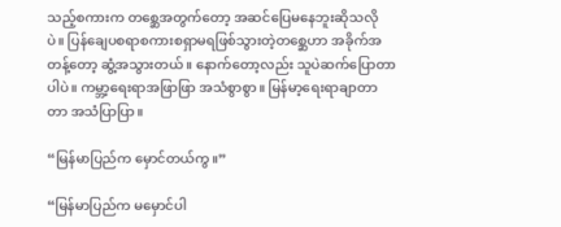သည့်စကားက တစ္ဆေအတွက်တော့ အဆင်ပြေမနေဘူးဆိုသလိုပဲ။ ပြန်ချေပစရာစကားစရှာမရဖြစ်သွားတဲ့တစ္ဆေဟာ အခိုက်အတန့်တော့ ဆွံ့အသွားတယ်။ နောက်တော့လည်း သူပဲဆက်ပြောတာပါပဲ။ ကမ္ဘာ့ရေးရာအဖြာဖြာ အသံစွာစွာ။ မြန်မာ့ရေးရာချာတာတာ အသံပြာပြာ။

“မြန်မာပြည်က မှောင်တယ်ကွ။”

“မြန်မာပြည်က မမှောင်ပါ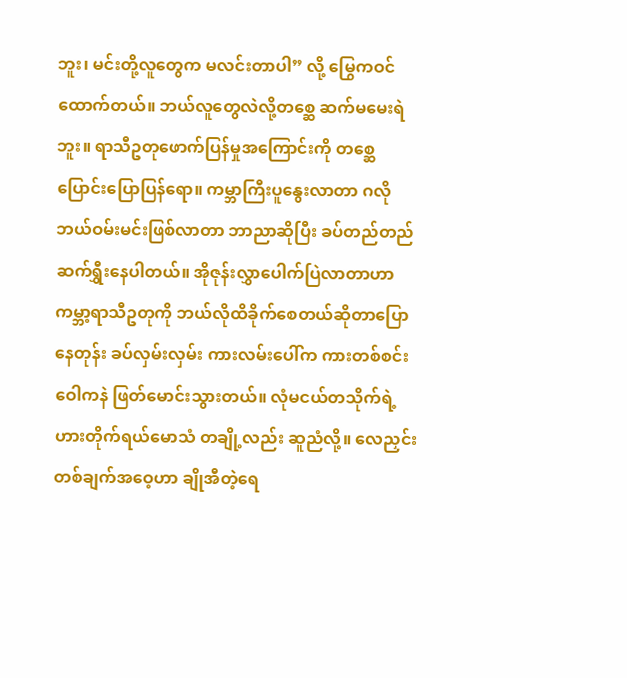ဘူး၊ မင်းတို့လူတွေက မလင်းတာပါ” လို့ မြွေကဝင်ထောက်တယ်။ ဘယ်လူတွေလဲလို့တစ္ဆေ ဆက်မမေးရဲဘူး။ ရာသီဥတုဖောက်ပြန်မှုအကြောင်းကို တစ္ဆေ ပြောင်းပြောပြန်ရော။ ကမ္ဘာကြီးပူနွေးလာတာ ဂလိုဘယ်ဝမ်းမင်းဖြစ်လာတာ ဘာညာဆိုပြီး ခပ်တည်တည် ဆက်ရွှီးနေပါတယ်။ အိုဇုန်းလွှာပေါက်ပြဲလာတာဟာ ကမ္ဘာ့ရာသီဥတုကို ဘယ်လိုထိခိုက်စေတယ်ဆိုတာပြောနေတုန်း ခပ်လှမ်းလှမ်း ကားလမ်းပေါ်က ကားတစ်စင်းဝေါကနဲ ဖြတ်မောင်းသွားတယ်။ လုံမငယ်တသိုက်ရဲ့ ဟားတိုက်ရယ်မောသံ တချို့လည်း ဆူညံလို့။ လေညှင်းတစ်ချက်အဝေ့ဟာ ချိုအီတဲ့ရေ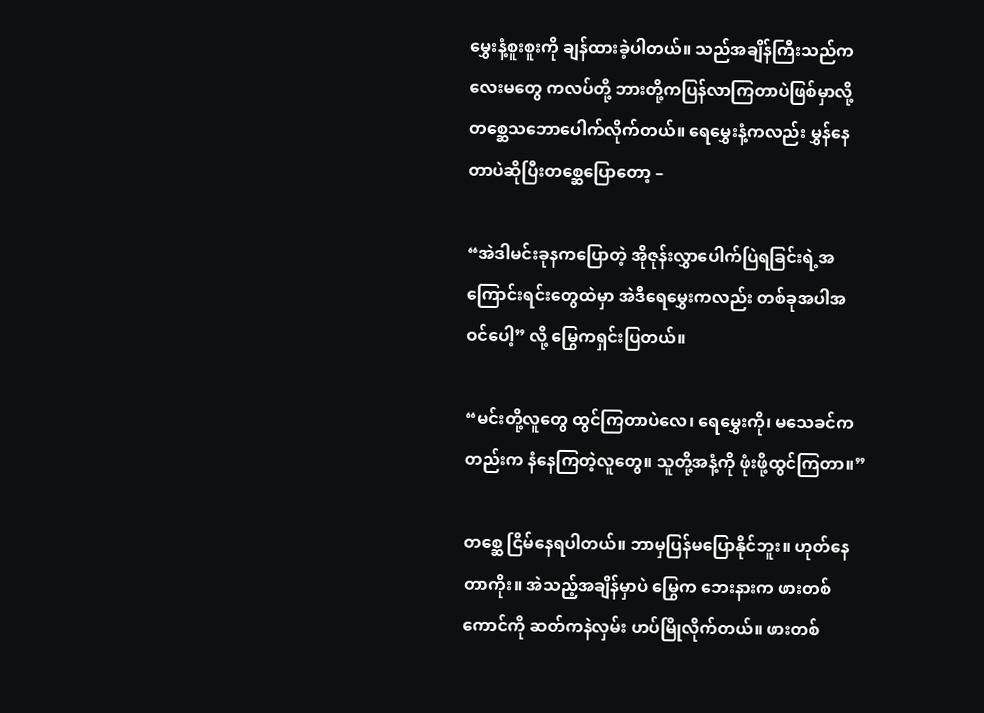မွှေးနံ့စူးစူးကို ချန်ထားခဲ့ပါတယ်။ သည်အချိန်ကြီးသည်ကလေးမတွေ ကလပ်တို့ ဘားတို့ကပြန်လာကြတာပဲဖြစ်မှာလို့ တစ္ဆေသဘောပေါက်လိုက်တယ်။ ရေမွှေးနံ့ကလည်း မွှန်နေတာပဲဆိုပြီးတစ္ဆေပြောတော့ –

“အဲဒါမင်းခုနကပြောတဲ့ အိုဇုန်းလွှာပေါက်ပြဲရခြင်းရဲ့အကြောင်းရင်းတွေထဲမှာ အဲဒီရေမွှေးကလည်း တစ်ခုအပါအဝင်ပေါ့” လို့ မြွေကရှင်းပြတယ်။

“မင်းတို့လူတွေ ထွင်ကြတာပဲလေ၊ ရေမွှေးကို၊ မသေခင်ကတည်းက နံနေကြတဲ့လူတွေ။ သူတို့အနံ့ကို ဖုံးဖို့ထွင်ကြတာ။”

တစ္ဆေ ငြိမ်နေရပါတယ်။ ဘာမှပြန်မပြောနိုင်ဘူး။ ဟုတ်နေတာကိုး။ အဲသည့်အချိန်မှာပဲ မြွေက ဘေးနားက ဖားတစ်ကောင်ကို ဆတ်ကနဲလှမ်း ဟပ်မြိုလိုက်တယ်။ ဖားတစ်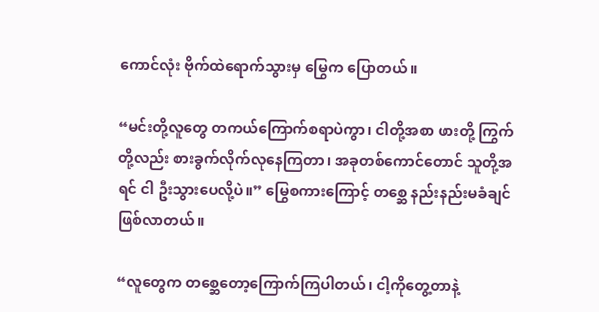ကောင်လုံး ဗိုက်ထဲရောက်သွားမှ မြွေက ပြောတယ်။

“မင်းတို့လူတွေ တကယ်ကြောက်စရာပဲကွာ၊ ငါတို့အစာ ဖားတို့ ကြွက်တို့လည်း စားခွက်လိုက်လုနေကြတာ၊ အခုတစ်ကောင်တောင် သူတို့အရင် ငါ ဦးသွားပေလို့ပဲ။” မြွေစကားကြောင့် တစ္ဆေ နည်းနည်းမခံချင်ဖြစ်လာတယ်။

“လူတွေက တစ္ဆေတော့ကြောက်ကြပါတယ်၊ ငါ့ကိုတွေ့တာနဲ့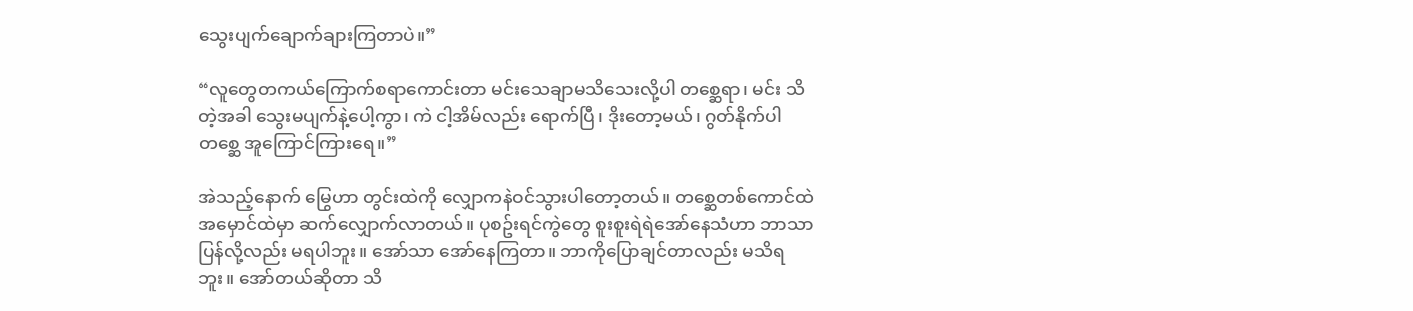သွေးပျက်ချောက်ချားကြတာပဲ။”

“လူတွေတကယ်ကြောက်စရာကောင်းတာ မင်းသေချာမသိသေးလို့ပါ တစ္ဆေရာ၊ မင်း သိတဲ့အခါ သွေးမပျက်နဲ့ပေါ့ကွာ၊ ကဲ ငါ့အိမ်လည်း ရောက်ပြီ၊ ဒိုးတော့မယ်၊ ဂွတ်နိုက်ပါ တစ္ဆေ အူကြောင်ကြားရေ။”

အဲသည့်နောက် မြွေဟာ တွင်းထဲကို လျှောကနဲဝင်သွားပါတော့တယ်။ တစ္ဆေတစ်ကောင်ထဲအမှောင်ထဲမှာ ဆက်လျှောက်လာတယ်။ ပုစဥ်းရင်ကွဲတွေ စူးစူးရဲရဲအော်နေသံဟာ ဘာသာပြန်လို့လည်း မရပါဘူး။ အော်သာ အော်နေကြတာ။ ဘာကိုပြောချင်တာလည်း မသိရဘူး။ အော်တယ်ဆိုတာ သိ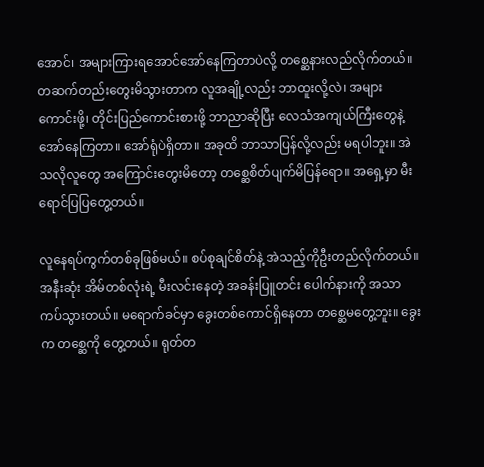အောင်၊ အများကြားရအောင်အော်နေကြတာပဲလို့ တစ္ဆေနားလည်လိုက်တယ်။ တဆက်တည်းတွေးမိသွားတာက လူအချို့လည်း ဘာထူးလို့လဲ၊ အများကောင်းဖို့၊ တိုင်းပြည်ကောင်းစားဖို့ ဘာညာဆိုပြီး လေသံအကျယ်ကြီးတွေနဲ့ အော်နေကြတာ။ အော်ရုံပဲရှိတာ။ အခုထိ ဘာသာပြန်လို့လည်း မရပါဘူး။ အဲသလိုလူတွေ အကြောင်းတွေးမိတော့ တစ္ဆေစိတ်ပျက်မိပြန်ရော။ အ‌ရှေ့မှာ မီးရောင်ပြပြတွေ့တယ်။

လူနေရပ်ကွက်တစ်ခုဖြစ်မယ်။ စပ်စုချင်စိတ်နဲ့ အဲသည့်ကိုဦးတည်လိုက်တယ်။ အနီးဆုံး အိမ်တစ်လုံးရဲ့ မီးလင်းနေတဲ့ အခန်းပြူတင်း ပေါက်နားကို အသာကပ်သွားတယ်။ မရောက်ခင်မှာ ခွေးတစ်ကောင်ရှိနေတာ တစ္ဆေမတွေ့ဘူး။ ခွေးက တစ္ဆေကို တွေ့တယ်။ ရုတ်တ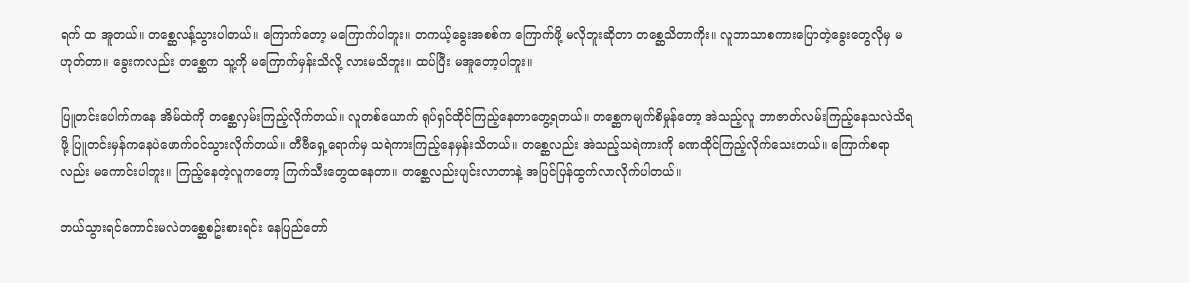ရက် ထ အူတယ်။ တစ္ဆေလန့်သွားပါတယ်။ ကြောက်တော့ မကြောက်ပါဘူး။ တကယ့်ခွေးအစစ်က ကြောက်ဖို့ မလိုဘူးဆိုတာ တစ္ဆေသိတာကိုး။ လူဘာသာစကားပြောတဲ့ခွေးတွေလိုမှ မဟုတ်တာ။ ခွေးကလည်း တစ္ဆေက သူ့ကို မကြောက်မှန်းသိလို့ လားမသိဘူး။ ထပ်ပြီး မအူတော့ပါဘူး။

ပြူတင်းပေါက်ကနေ အိမ်ထဲကို တစ္ဆေလှမ်းကြည့်လိုက်တယ်။ လူတစ်ယောက် ရုပ်ရှင်ထိုင်ကြည့်နေတာတွေ့ရတယ်။ တစ္ဆေကမျက်စိမှုန်တော့ အဲသည့်လူ ဘာဇာတ်လမ်းကြည့်နေသလဲသိရဖို့ ပြူတင်းမှန်ကနေပဲဖောက်ဝင်သွားလိုက်တယ်။ တီဗီရှေ့ရောက်မှ သရဲကားကြည့်နေမှန်းသိတယ်။ တစ္ဆေလည်း အဲသည့်သရဲကားကို ခဏထိုင်ကြည့်လိုက်သေးတယ်။ ကြောက်စရာလည်း မကောင်းပါဘူး။ ကြည့်နေတဲ့လူကတော့ ကြက်သီးတွေထနေတာ။ တစ္ဆေလည်းပျင်းလာတာနဲ့ အပြင်ပြန်ထွက်လာလိုက်ပါတယ်။

ဘယ်သွားရင်ကောင်းမလဲတစ္ဆေစဥ်းစားရင်း နေပြည်တော်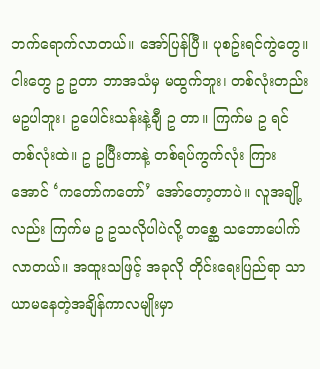ဘက်ရောက်လာတယ်။ အော်ပြန်ပြီ။ ပုစဥ်းရင်ကွဲတွေ။ ငါးတွေ ဥ ဥတာ ဘာအသံမှ မထွက်ဘူး၊ တစ်လုံးတည်း မဥပါဘူး၊ ဥပေါင်းသန်းနဲ့ချီ ဥ တာ။ ကြက်မ ဥ ရင် တစ်လုံးထဲ။ ဥ ဥပြီးတာနဲ့ တစ်ရပ်ကွက်လုံး ကြားအောင် ‘ကတော်ကတော်’ အော်တော့တာပဲ။ လူအချို့လည်း ကြက်မ ဥ ဥသလိုပါပဲလို့ တစ္ဆေ သဘောပေါက်လာတယ်။ အထူးသဖြင့် အခုလို တိုင်းရေးပြည်ရာ သာယာမနေတဲ့အချိန်ကာလမျိုးမှာ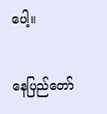ပေါ့။

နေပြည်တော်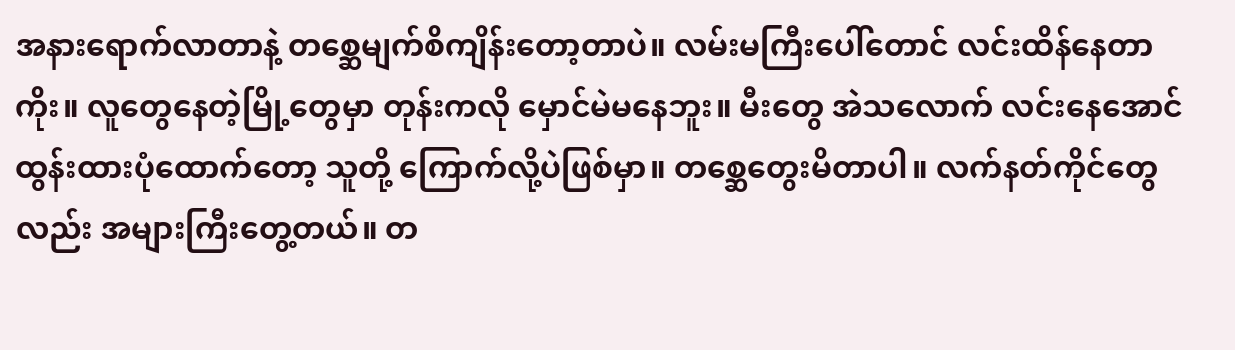အနားရောက်လာတာနဲ့ တစ္ဆေမျက်စိကျိန်းတော့တာပဲ။ လမ်းမကြီးပေါ်တောင် လင်းထိန်နေတာကိုး။ လူတွေနေတဲ့မြို့တွေမှာ တုန်းကလို မှောင်မဲမနေဘူး။ မီးတွေ အဲသလောက် လင်းနေအောင်ထွန်းထားပုံထောက်တော့ သူတို့ ကြောက်လို့ပဲဖြစ်မှာ။ တစ္ဆေတွေးမိတာပါ။ လက်နတ်ကိုင်တွေလည်း အများကြီးတွေ့တယ်။ တ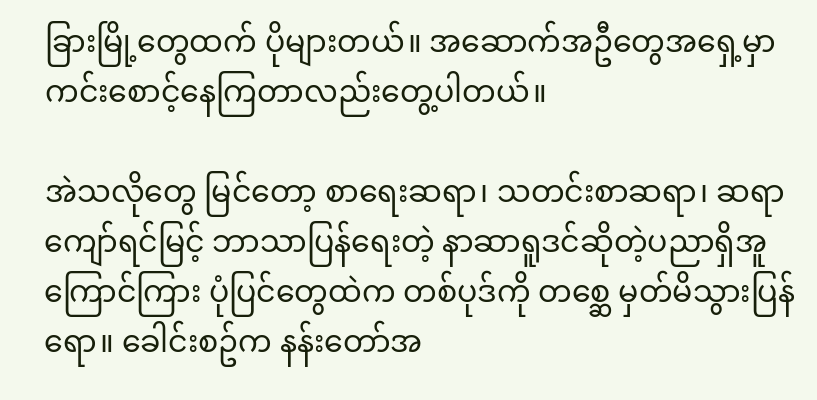ခြားမြို့တွေထက် ပိုများတယ်။ အဆောက်အဦတွေအ‌ရှေ့မှာ ကင်းစောင့်နေကြတာလည်းတွေ့ပါတယ်။

အဲသလိုတွေ မြင်တော့ စာရေးဆရာ၊ သတင်းစာဆရာ၊ ဆရာကျော်ရင်မြင့် ဘာသာပြန်ရေးတဲ့ နာဆာရူဒင်ဆိုတဲ့ပညာရှိအူကြောင်ကြား ပုံပြင်တွေထဲက တစ်ပုဒ်ကို တစ္ဆေ မှတ်မိသွားပြန်ရော။ ခေါင်းစဥ်က နန်းတော်အ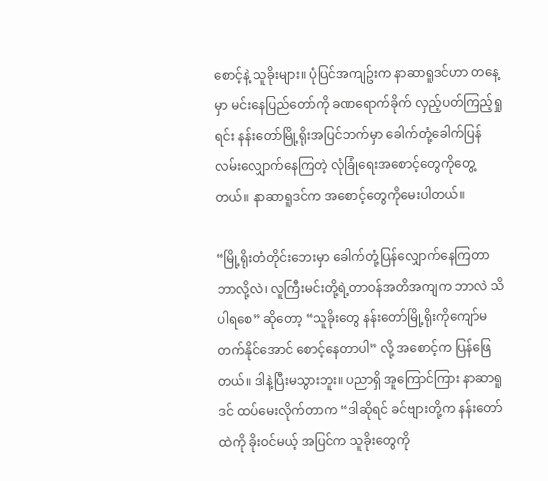စောင့်နဲ့ သူခိုးများ။ ပုံပြင်အကျဥ်းက နာဆာရူဒင်ဟာ တနေ့မှာ မင်းနေပြည်‌တော်ကို ခဏရောက်ခိုက် လှည့်ပတ်ကြည့်ရှုရင်း နန်းတော်မြို့ရိုးအပြင်ဘက်မှာ ခေါက်တုံ့ခေါက်ပြန် လမ်းလျှောက်နေကြတဲ့ လုံခြုံရေးအစောင့်တွေကိုတွေ့တယ်။ နာဆာရူဒင်က အစောင့်တွေကိုမေးပါတယ်။

“မြို့ရိုးတံတိုင်းဘေးမှာ ခေါက်တုံ့ပြန်လျှောက်နေကြတာ ဘာလို့လဲ၊ လူကြီးမင်းတို့ရဲ့တာဝန်အတိအကျက ဘာလဲ သိပါရစေ” ဆိုတော့ “သူခိုးတွေ နန်းတော်မြို့ရိုးကိုကျော်မတက်နိုင်အောင် စောင့်နေတာပါ” လို့ အစောင့်က ပြန်ဖြေတယ်။ ဒါနဲ့ပြီးမသွားဘူး။ ပညာရှိ အူကြောင်ကြား နာဆာရူဒင် ထပ်မေးလိုက်တာက “ဒါဆိုရင် ခင်ဗျားတို့က နန်းတော်ထဲကို ခိုးဝင်မယ့် အပြင်က သူခိုးတွေကို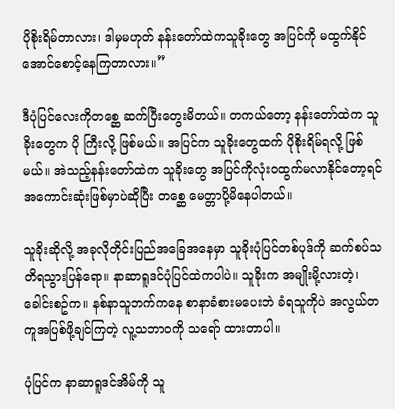ပိုစိုးရိမ်တာလား၊ ဒါမှမဟုတ် နန်းတော်ထဲကသူခိုးတွေ အပြင်ကို မထွက်နိုင်အောင်စောင့်နေကြတာလား။”

ဒီပုံပြင်လေးကိုတစ္ဆေ ဆက်ပြီးတွေးမိတယ်။ တကယ်တော့ နန်းတော်ထဲက သူခိုးတွေက ပို ကြီးလို့ ဖြစ်မယ်။ အပြင်က သူခိုး‌တွေထက် ပိုစိုးရိမ်ရလို့ ဖြစ်မယ်။ အဲသည့်နန်းတော်ထဲက သူခိုးတွေ အပြင်ကိုလုံးဝထွက်မလာနိုင်တော့ရင်အကောင်းဆုံးဖြစ်မှာပဲဆိုပြီး တစ္ဆေ မေတ္တာပို့မိနေပါတယ်။

သူခိုးဆိုလို့ အခုလိုတိုင်းပြည်အခြေအနေမှာ သူခိုးပုံပြင်တစ်ပုဒ်ကို ဆက်စပ်သတိရသွားပြန်ရော။ နာဆာရူဒင်ပုံပြင်ထဲကပါပဲ။ သူခိုးက အမျိုးမို့လားတဲ့၊ ခေါင်းစဥ်က။ နစ်နာသူဘက်ကနေ စာနာခံစားမပေးဘဲ ခံရသူကိုပဲ အလွယ်တကူအပြစ်ဖို့ချင်ကြတဲ့ လူ့သဘာဝကို သရော် ထားတာပါ။

ပုံပြင်က နာဆာရူဒင်အိမ်ကို သူ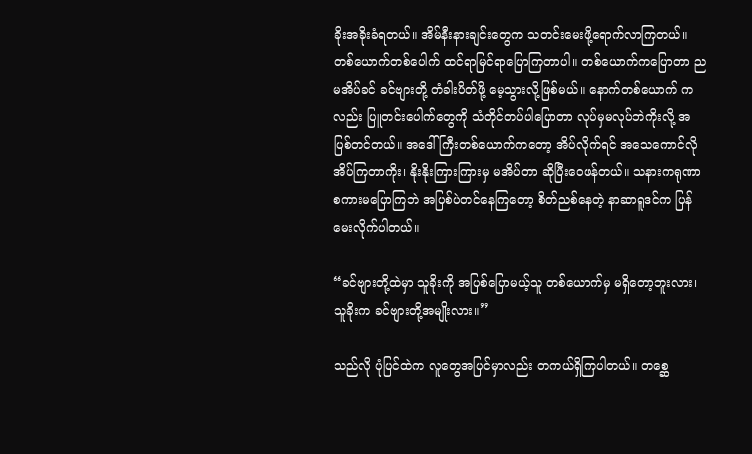ခိုးအခိုးခံရတယ်။ အိမ်နီးနားချင်းတွေက သတင်းမေးဖို့ရောက်လာကြတယ်။ တစ်ယောက်တစ်ပေါက် ထင်ရာမြင်ရာပြောကြတာပါ။ တစ်ယောက်က‌ပြောတာ ညမအိပ်ခင် ခင်ဗျားတို့ တံခါးပိတ်ဖို့ မေ့သွားလို့ဖြစ်မယ်။ နောက်တစ်ယောက် ကလည်း ပြူတင်းပေါက်တွေကို သံတိုင်တပ်ပါပြောတာ လုပ်မှမလုပ်ဘဲကိုးလို့ အပြစ်တင်တယ်။ အဒေါ်ကြီးတစ်ယောက်ကတော့ အိပ်လိုက်ရင် အသေကောင်လို အိပ်ကြတာကိုး၊ နိုးနိုးကြားကြားမှ မအိပ်တာ ဆိုပြီးဝေဖန်တယ်။ သနားကရုဏာ စကားမပြောကြဘဲ အပြစ်ပဲတင်နေကြတော့ စိတ်ညစ်နေတဲ့ နာဆာရူဒင်က ပြန်မေးလိုက်ပါတယ်။

“ခင်ဗျားတို့ထဲမှာ သူခိုးကို အပြစ်ပြောမယ့်သူ တစ်ယောက်မှ မရှိတော့ဘူးလား၊ သူခိုးက ခင်ဗျားတို့အမျိုးလား။”

သည်လို ပုံပြင်ထဲက လူတွေအပြင်မှာလည်း တကယ်ရှိကြပါတယ်။ တစ္ဆေ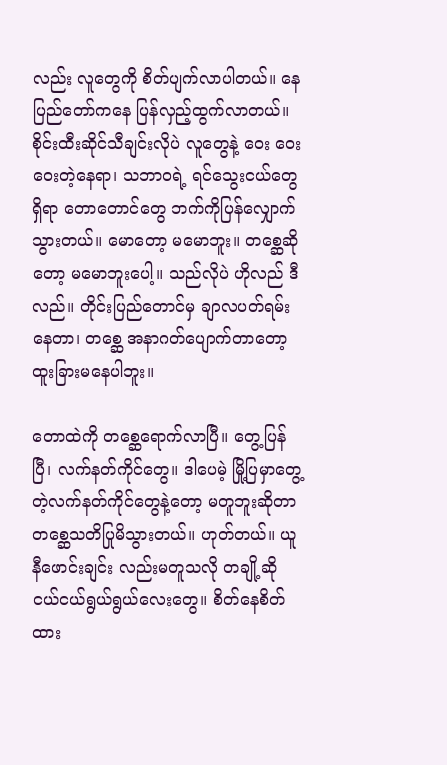လည်း လူတွေကို စိတ်ပျက်လာပါတယ်။ နေပြည်တော်ကနေ ပြန်လှည့်ထွက်လာတယ်။ စိုင်းထီးဆိုင်သီချင်းလိုပဲ လူတွေနဲ့ ဝေး ဝေး ဝေးတဲ့နေရာ၊ သဘာဝရဲ့ ရင်သွေးငယ်တွေ ရှိရာ တောတောင်တွေ ဘက်ကိုပြန်လျှောက်သွားတယ်။ မောတော့ မမောဘူး။ တစ္ဆေဆိုတော့ မမောဘူးပေါ့။ သည်လိုပဲ ဟိုလည် ဒီလည်။ တိုင်းပြည်တောင်မှ ချာလပတ်ရမ်းနေတာ၊ တစ္ဆေ အနာဂတ်ပျောက်တာတော့ ထူးခြားမနေပါဘူး။

တောထဲကို တစ္ဆေရောက်လာပြီ။ တွေ့ပြန်ပြီ၊ လက်နတ်ကိုင်တွေ။ ဒါပေမဲ့ မြို့ပြမှာတွေ့တဲ့လက်နတ်ကိုင်တွေနဲ့တော့ မတူဘူးဆိုတာ တစ္ဆေသတိပြုမိသွားတယ်။ ဟုတ်တယ်။ ယူနီဖောင်းချင်း လည်းမတူသလို တချို့ဆို ငယ်ငယ်ရွယ်ရွယ်လေးတွေ။ စိတ်နေစိတ်ထား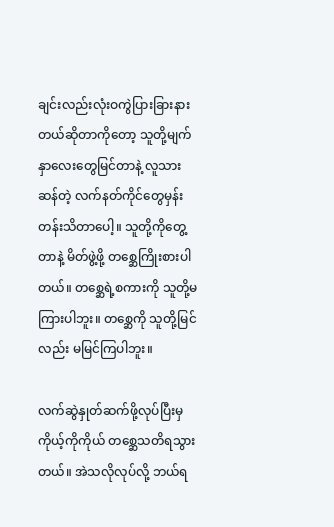ချင်းလည်းလုံးဝကွဲပြားခြားနားတယ်ဆိုတာကိုတော့ သူတို့မျက်နှာလေးတွေမြင်တာနဲ့ လူသားဆန်တဲ့ လက်နတ်ကိုင်တွေမှန်း တန်းသိတာပေါ့။ သူတို့ကိုတွေ့တာနဲ့ မိတ်ဖွဲ့ဖို့ တစ္ဆေကြိုးစားပါတယ်။ တစ္ဆေရဲ့စကားကို သူတို့မကြားပါဘူး။ တစ္ဆေကို သူတို့မြင်လည်း မမြင်ကြပါဘူး။

လက်ဆွဲနှုတ်ဆက်ဖို့လုပ်ပြီးမှ ကိုယ့်ကိုကိုယ် တစ္ဆေသတိရသွားတယ်။ အဲသလိုလုပ်လို့ ဘယ်ရ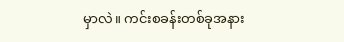မှာလဲ။ ကင်းစခန်းတစ်ခုအနား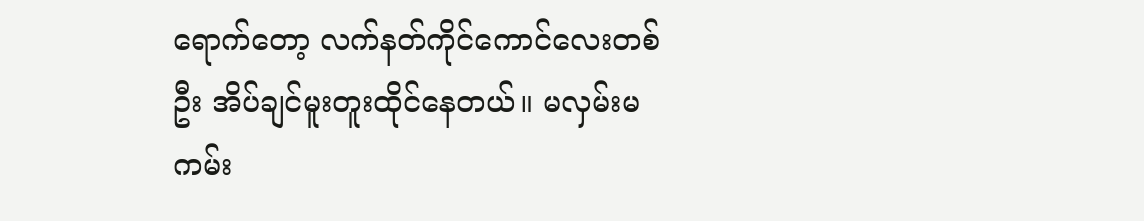ရောက်တော့ လက်နတ်ကိုင်ကောင်လေးတစ်ဦး အိပ်ချင်မူးတူးထိုင်နေတယ်။ မလှမ်းမကမ်း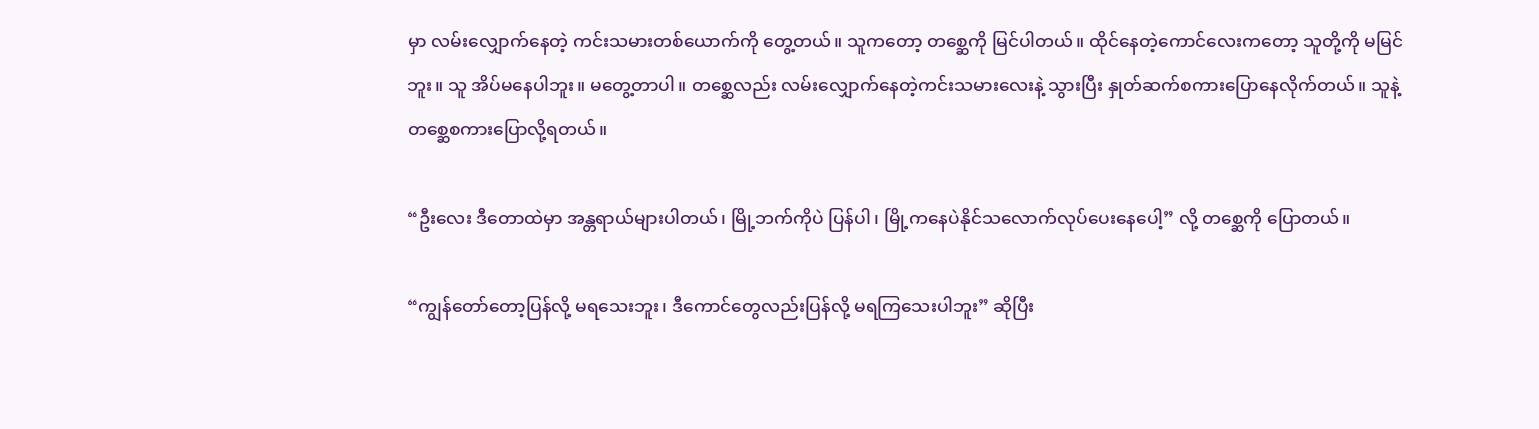မှာ လမ်းလျှောက်နေတဲ့ ကင်းသမားတစ်ယောက်ကို တွေ့တယ်။ သူကတော့ တစ္ဆေကို မြင်ပါတယ်။ ထိုင်နေတဲ့ကောင်လေးကတော့ သူတို့ကို မမြင်ဘူး။ သူ အိပ်မနေပါဘူး။ မတွေ့တာပါ။ တစ္ဆေလည်း လမ်းလျှောက်နေတဲ့ကင်းသမားလေးနဲ့ သွားပြီး နှုတ်ဆက်စကားပြောနေလိုက်တယ်။ သူနဲ့ တစ္ဆေစကားပြောလို့ရတယ်။

“ဦးလေး ဒီတောထဲမှာ အန္တရာယ်များပါတယ်၊ မြို့ဘက်ကိုပဲ ပြန်ပါ၊ မြို့ကနေပဲနိုင်သလောက်လုပ်ပေးနေပေါ့” လို့ တစ္ဆေကို ပြောတယ်။

“ကျွန်တော်တော့ပြန်လို့ မရသေးဘူး၊ ဒီကောင်တွေလည်းပြန်လို့ မရကြသေးပါဘူး” ဆိုပြီး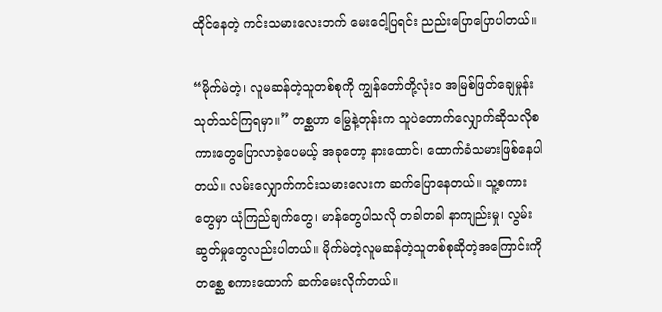ထိုင်နေတဲ့ ကင်းသမားလေးဘက် မေးငေါ့ပြရင်း ညည်းပြောပြောပါတယ်။

“မိုက်မဲတဲ့၊ လူမဆန်တဲ့သူတစ်စုကို ကျွန်တော်တို့လုံးဝ အမြစ်ဖြတ်ချေမှုန်းသုတ်သင်ကြရမှာ။” တစ္ဆဟာ မြွေနဲ့တုန်းက သူပဲတောက်လျှောက်ဆိုသလိုစကားတွေပြောလာခဲ့ပေမယ့် အခုတော့ နားထောင်၊ ထောက်ခံသမားဖြစ်နေပါတယ်။ လမ်းလျှောက်ကင်းသမားလေးက ဆက်ပြောနေတယ်။ သူ့စကားတွေမှာ ယုံကြည်ချက်တွေ၊ မာန်တွေပါသလို တခါတခါ နာကျည်းမှု၊ လွမ်းဆွတ်မှုတွေလည်းပါတယ်။ မိုက်မဲတဲ့လူမဆန်တဲ့သူတစ်စုဆိုတဲ့အကြောင်းကို တစ္ဆေ စကားထောက် ဆက်မေးလိုက်တယ်။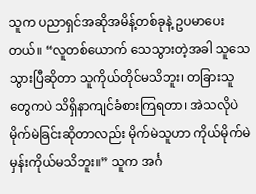သူက ပညာရှင်အဆိုအမိန့်တစ်ခုနဲ့ ဥပမာပေးတယ်။ “လူတစ်ယောက် သေသွားတဲ့အခါ သူသေသွားပြီဆိုတာ သူကိုယ်တိုင်မသိဘူး၊ တခြားသူတွေကပဲ သိရှိနာကျင်ခံစားကြရတာ၊ အဲသလိုပဲ မိုက်မဲခြင်းဆိုတာလည်း မိုက်မဲသူဟာ ကိုယ်မိုက်မဲမှန်းကိုယ်မသိဘူး။” သူက အင်္ဂ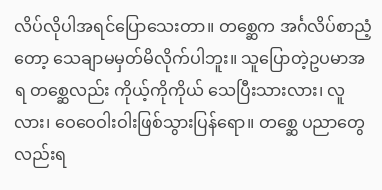လိပ်လိုပါအရင်ပြောသေးတာ။ တစ္ဆေက အင်္ဂလိပ်စာညံ့တော့ သေချာမမှတ်မိလိုက်ပါဘူး။ သူပြောတဲ့ဥပမာအရ တစ္ဆေလည်း ကိုယ့်ကိုကိုယ် သေပြီးသားလား၊ လူ လား၊ ဝေဝေဝါးဝါးဖြစ်သွားပြန်ရော။ တစ္ဆေ ပညာတွေလည်းရ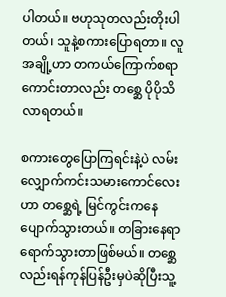ပါတယ်။ ဗဟုသုတလည်းတိုးပါတယ်၊ သူနဲ့စကားပြောရတာ။ လူအချို့ဟာ တကယ်ကြောက်စရာကောင်းတာလည်း တစ္ဆေ ပိုပိုသိလာရတယ်။

စကားတွေပြောကြရင်းနဲ့ပဲ လမ်းလျှောက်ကင်းသမားကောင်လေးဟာ တစ္ဆေရဲ့ မြင်ကွင်းကနေပျောက်သွားတယ်။ တခြားနေရာရောက်သွားတာဖြစ်မယ်။ တစ္ဆေလည်းရန်ကုန်ပြန်ဦးမှပဲဆိုပြီးသူ့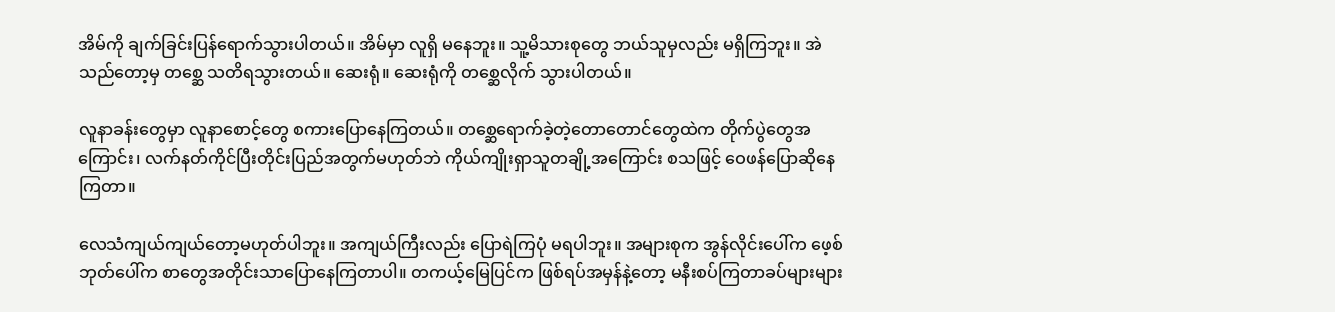အိမ်ကို ချက်ခြင်းပြန်ရောက်သွားပါတယ်။ အိမ်မှာ လူရှိ မနေဘူး။ သူ့မိသားစုတွေ ဘယ်သူမှလည်း မရှိကြဘူး။ အဲသည်တော့မှ တစ္ဆေ သတိရသွားတယ်။ ဆေးရုံ။ ဆေးရုံကို တစ္ဆေလိုက် သွားပါတယ်။

လူနာခန်းတွေမှာ လူနာစောင့်တွေ စကားပြောနေကြတယ်။ တစ္ဆေရောက်ခဲ့တဲ့တောတောင်တွေထဲက တိုက်ပွဲတွေအကြောင်း၊ လက်နတ်ကိုင်ပြီးတိုင်းပြည်အတွက်မဟုတ်ဘဲ ကိုယ်ကျိုးရှာသူတချို့အကြောင်း စသဖြင့် ဝေဖန်ပြောဆိုနေကြတာ။

လေသံကျယ်ကျယ်တော့မဟုတ်ပါဘူး။ အကျယ်ကြီးလည်း ပြောရဲကြပုံ မရပါဘူး။ အများစုက အွန်လိုင်းပေါ်က ဖေ့စ်ဘုတ်ပေါ်က စာတွေအတိုင်းသာပြောနေကြတာပါ။ တကယ့်မြေပြင်က ဖြစ်ရပ်အမှန်နဲ့တော့ မနီးစပ်ကြတာခပ်များများ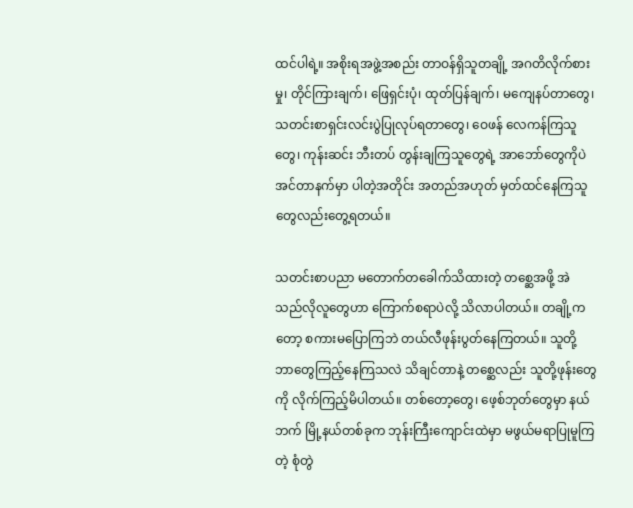ထင်ပါရဲ့။ အစိုးရအဖွဲ့အစည်း တာဝန်ရှိသူတချို့ အဂတိလိုက်စားမှု၊ တိုင်ကြားချက်၊ ဖြေရှင်းပုံ၊ ထုတ်ပြန်ချက်၊ မကျေနပ်တာတွေ၊သတင်းစာရှင်းလင်းပွဲပြုလုပ်ရတာတွေ၊ ဝေဖန် လေကန်ကြသူတွေ၊ ကုန်းဆင်း ဘီးတပ် တွန်းချကြသူတွေရဲ့ အာဘော်တွေကိုပဲ အင်တာနက်မှာ ပါတဲ့အတိုင်း အတည်အဟုတ် မှတ်ထင်နေကြသူတွေလည်းတွေ့ရတယ်။

သတင်းစာပညာ မတောက်တခေါက်သိထားတဲ့ တစ္ဆေအဖို့ အဲသည်လိုလူတွေဟာ ကြောက်စရာပဲလို့ သိလာပါတယ်။ တချို့ကတော့ စကားမပြောကြဘဲ တယ်လီဖုန်းပွတ်နေကြတယ်။ သူတို့ ဘာတွေကြည့်နေကြသလဲ သိချင်တာနဲ့ တစ္ဆေလည်း သူတို့ဖုန်းတွေကို လိုက်ကြည့်မိပါတယ်။ တစ်တော့တွေ၊ ဖေ့စ်ဘုတ်တွေမှာ နယ်ဘက် မြို့နယ်တစ်ခုက ဘုန်းကြီးကျောင်းထဲမှာ မဖွယ်မရာပြုမူကြတဲ့ စုံတွဲ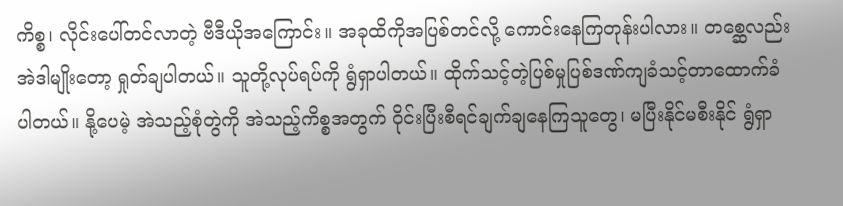ကိစ္စ၊ လိုင်းပေါ်တင်လာတဲ့ ဗီဒီယိုအကြောင်း။ အခုထိကိုအပြစ်တင်လို့ ကောင်းနေကြတုန်းပါလား။ တစ္ဆေလည်း အဲဒါမျိုးတော့ ရှုတ်ချပါတယ်။ သူတို့လုပ်ရပ်ကို ရွံရှာပါတယ်။ ထိုက်သင့်တဲ့ပြစ်မှုပြစ်ဒဏ်ကျခံသင့်တာထောက်ခံပါတယ်။ နို့ပေမဲ့ အဲသည့်စုံတွဲကို အဲသည့်ကိစ္စအတွက် ဝိုင်းပြီးစီရင်ချက်ချနေကြသူတွေ၊ မပြီးနိုင်မစီးနိုင် ရွံရှာ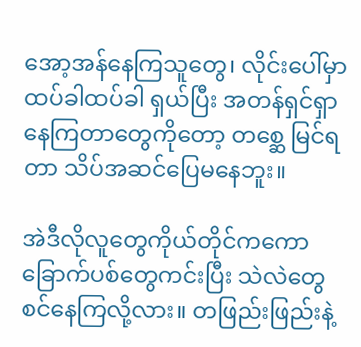အော့အန်နေကြသူတွေ၊ လိုင်းပေါ်မှာ ထပ်ခါထပ်ခါ ရှယ်ပြီး အတန်ရှင်ရှာနေကြတာတွေကိုတော့ တစ္ဆေ မြင်ရတာ သိပ်အဆင်ပြေမနေဘူး။

အဲဒီလိုလူတွေကိုယ်တိုင်ကကော ခြောက်ပစ်တွေကင်းပြီး သဲလဲတွေ စင်နေကြလို့လား။ တဖြည်းဖြည်းနဲ့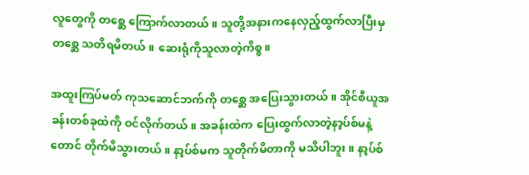လူတွေကို တစ္ဆေ ကြောက်လာတယ်။ သူတို့အနားကနေလှည့်ထွက်လာပြီးမှ တစ္ဆေ သတိရမိတယ်။ ဆေးရုံကိုသူလာတဲ့ကိစ္စ။

အထူးကြပ်မတ် ကုသဆောင်ဘက်ကို တစ္ဆေ အပြေးသွားတယ်။ အိုင်စီယူအခန်းတစ်ခုထဲကို ဝင်လိုက်တယ်။ အခန်းထဲက ပြေးထွက်လာတဲ့နာ့ပ်စ်မနဲ့တောင် တိုက်မိသွားတယ်။ နာ့ပ်စ်မက သူတိုက်မိတာကို မသိပါဘူး။ နာ့ပ်စ်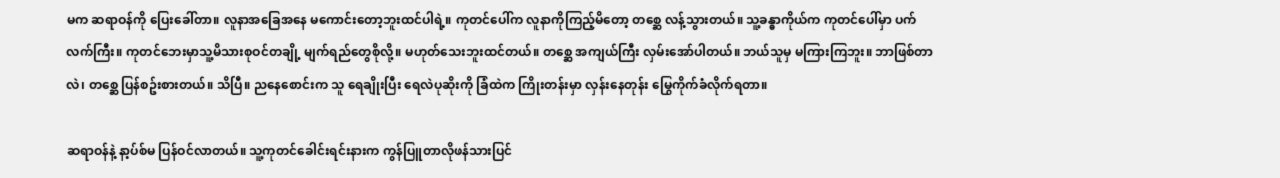မက ဆရာဝန်ကို ပြေးခေါ်တာ။ လူနာအခြေအနေ မကောင်းတော့ဘူးထင်ပါရဲ့။ ကုတင်ပေါ်က လူနာကိုကြည့်မိတော့ တစ္ဆေ လန့်သွားတယ်။ သူ့ခန္ဓာကိုယ်က ကုတင်ပေါ်မှာ ပက်လက်ကြီး။ ကုတင်ဘေးမှာသူ့မိသားစုဝင်တချို့ မျက်ရည်တွေစိုလို့။ မဟုတ်သေးဘူးထင်တယ်။ တစ္ဆေ အကျယ်ကြီး လှမ်းအော်ပါတယ်။ ဘယ်သူမှ မကြားကြဘူး။ ဘာဖြစ်တာလဲ၊ တစ္ဆေ ပြန်စဥ်းစားတယ်။ သိပြီ။ ညနေစောင်းက သူ ရေချိုးပြီး ရေလဲပုဆိုးကို ခြံထဲက ကြိုးတန်းမှာ လှန်းနေတုန်း မြွေကိုက်ခံလိုက်ရတာ။

ဆရာဝန်နဲ့ နာ့ပ်စ်မ ပြန်ဝင်လာတယ်။ သူ့ကုတင်ခေါင်းရင်းနားက ကွန်ပြူတာလိုဖန်သားပြင်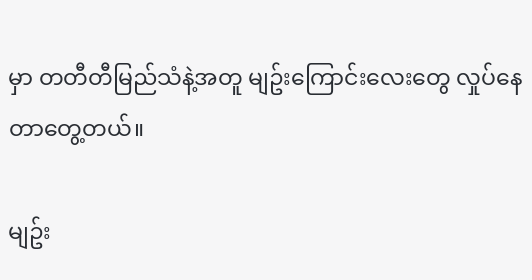မှာ တတီတီမြည်သံနဲ့အတူ မျဥ်းကြောင်းလေးတွေ လှုပ်နေတာတွေ့တယ်။

မျဥ်း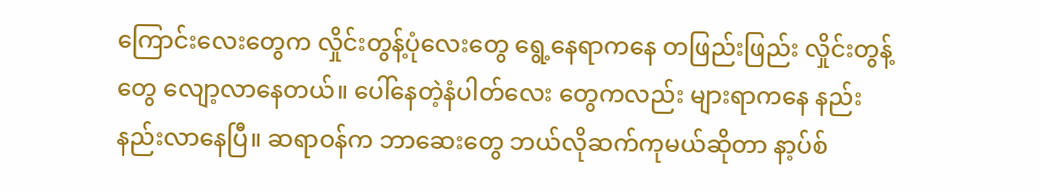ကြောင်းလေးတွေက လှိုင်းတွန့်ပုံလေးတွေ ရွေ့နေရာကနေ တဖြည်းဖြည်း လှိုင်းတွန့်တွေ လျော့လာနေတယ်။ ပေါ်နေတဲ့နံပါတ်လေး တွေကလည်း များရာကနေ နည်းနည်းလာနေပြီ။ ဆရာဝန်က ဘာဆေးတွေ ဘယ်လိုဆက်ကုမယ်ဆိုတာ နာ့ပ်စ်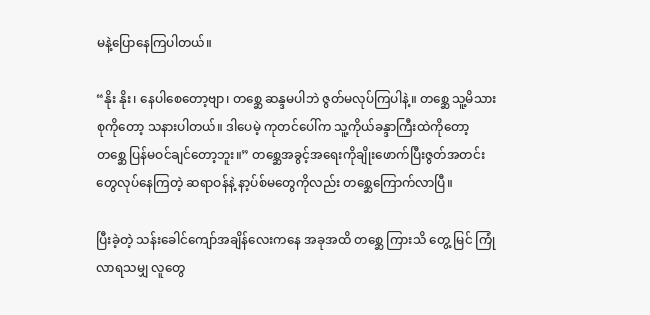မနဲ့ပြောနေကြပါတယ်။

“နိုး နိုး၊ နေပါစေတော့ဗျာ၊ တစ္ဆေ ဆန္ဒမပါဘဲ ဇွတ်မလုပ်ကြပါနဲ့။ တစ္ဆေ သူ့မိသားစုကိုတော့ သနားပါတယ်။ ဒါပေမဲ့ ကုတင်ပေါ်က သူ့ကိုယ်ခန္ဒာကြီးထဲကိုတော့ တစ္ဆေ ပြန်မဝင်ချင်တော့ဘူး။” တစ္ဆေအခွင့်အရေးကိုချိုးဖောက်ပြီးဇွတ်အတင်းတွေလုပ်နေကြတဲ့ ဆရာဝန်နဲ့ နာ့ပ်စ်မတွေကိုလည်း တစ္ဆေကြောက်လာပြီ။

ပြီးခဲ့တဲ့ သန်းခေါင်ကျော်အချိန်လေးကနေ အခုအထိ တစ္ဆေ ကြားသိ တွေ့ မြင် ကြုံလာရသမျှ လူတွေ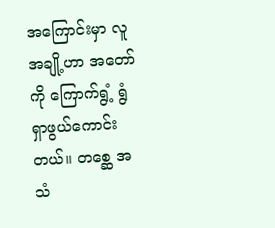အကြောင်းမှာ လူအချို့ဟာ အတော်ကို ကြောက်ရွံ့ ရွံရှာဖွယ်ကောင်းတယ်။ တစ္ဆေ အသံ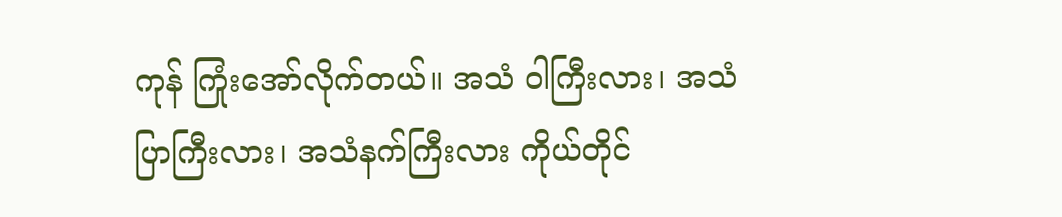ကုန် ကြုံးအော်လိုက်တယ်။ အသံ ဝါကြီးလား၊ အသံပြာကြီးလား၊ အသံနက်ကြီးလား ကိုယ်တိုင်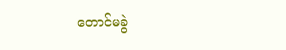တောင်မခွဲ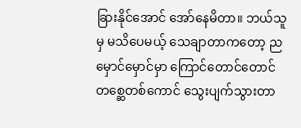ခြားနိုင်အောင် အော်နေမိတာ။ ဘယ်သူမှ မသိပေမယ့် သေချာတာကတော့ ညမှောင်မှောင်မှာ ကြောင်တောင်တောင် တစ္ဆေတစ်ကောင် သွေးပျက်သွားတာ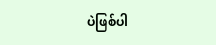ပဲဖြစ်ပါ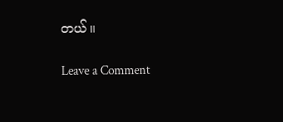တယ်။

Leave a Comment